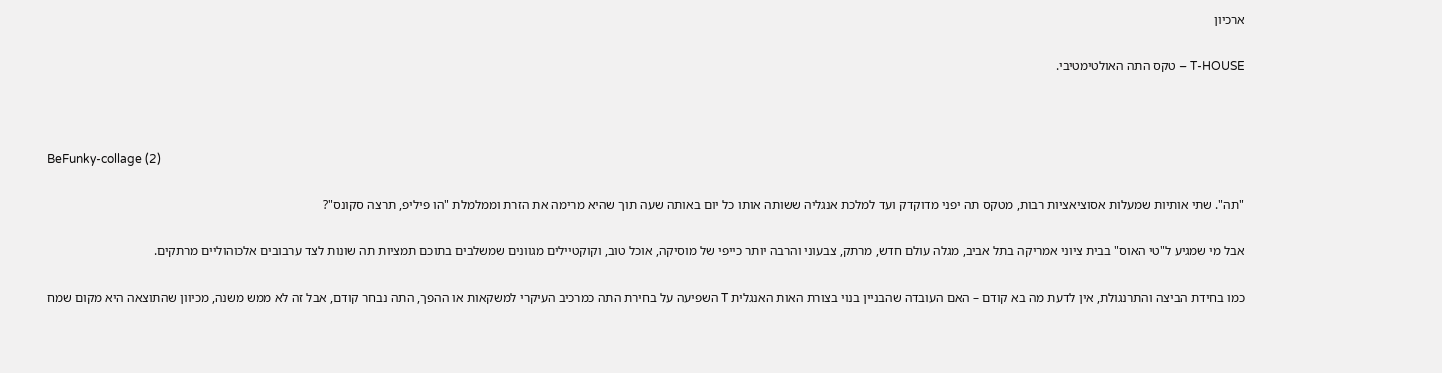ארכיון

T-HOUSE – טקס התה האולטימטיבי.



BeFunky-collage (2)

"תה". שתי אותיות שמעלות אסוציאציות רבות, מטקס תה יפני מדוקדק ועד למלכת אנגליה ששותה אותו כל יום באותה שעה תוך שהיא מרימה את הזרת וממלמלת "הו פיליפ, תרצה סקונס"?

אבל מי שמגיע ל"טי האוס" בבית ציוני אמריקה בתל אביב, מגלה עולם חדש, מרתק, צבעוני והרבה יותר כייפי של מוסיקה, אוכל טוב, וקוקטיילים מגוונים שמשלבים בתוכם תמציות תה שונות לצד ערבובים אלכוהוליים מרתקים.

כמו בחידת הביצה והתרנגולת, אין לדעת מה בא קודם – האם העובדה שהבניין בנוי בצורת האות האנגלית T השפיעה על בחירת התה כמרכיב העיקרי למשקאות או ההפך, התה נבחר קודם, אבל זה לא ממש משנה, מכיוון שהתוצאה היא מקום שמח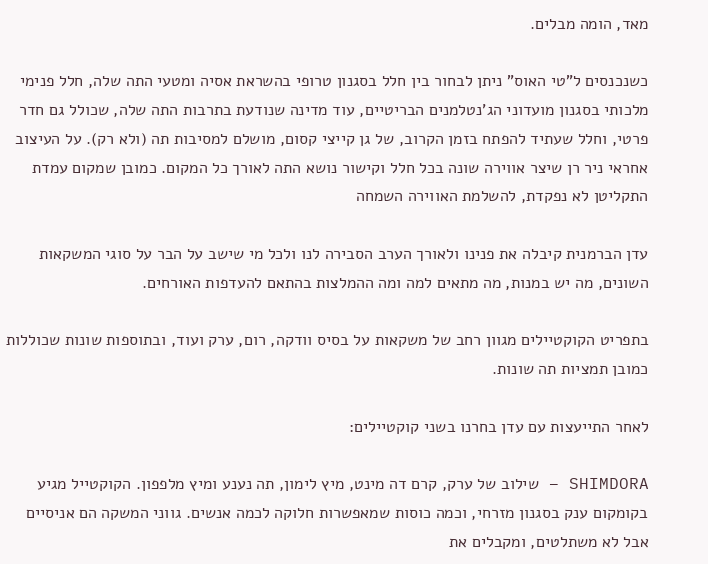מאד, הומה מבלים.

כשנכנסים ל"טי האוס" ניתן לבחור בין חלל בסגנון טרופי בהשראת אסיה ומטעי התה שלה, חלל פנימי מלכותי בסגנון מועדוני הג'נטלמנים הבריטיים, עוד מדינה שנודעת בתרבות התה שלה, שכולל גם חדר פרטי, וחלל שעתיד להפתח בזמן הקרוב, של גן קייצי קסום, מושלם למסיבות תה (ולא רק). על העיצוב אחראי ניר רן שיצר אווירה שונה בכל חלל וקישור נושא התה לאורך כל המקום. כמובן שמקום עמדת התקליטן לא נפקדת, להשלמת האווירה השמחה

עדן הברמנית קיבלה את פנינו ולאורך הערב הסבירה לנו ולכל מי שישב על הבר על סוגי המשקאות השונים, מה יש במנות, מה מתאים למה ומה ההמלצות בהתאם להעדפות האורחים.

בתפריט הקוקטיילים מגוון רחב של משקאות על בסיס וודקה, רום, ערק ועוד, ובתוספות שונות שכוללות כמובן תמציות תה שונות.

לאחר התייעצות עם עדן בחרנו בשני קוקטיילים:

SHIMDORA – שילוב של ערק, קרם דה מינט, מיץ לימון, תה נענע ומיץ מלפפון. הקוקטייל מגיע בקומקום ענק בסגנון מזרחי, וכמה כוסות שמאפשרות חלוקה לכמה אנשים. גווני המשקה הם אניסיים אבל לא משתלטים, ומקבלים את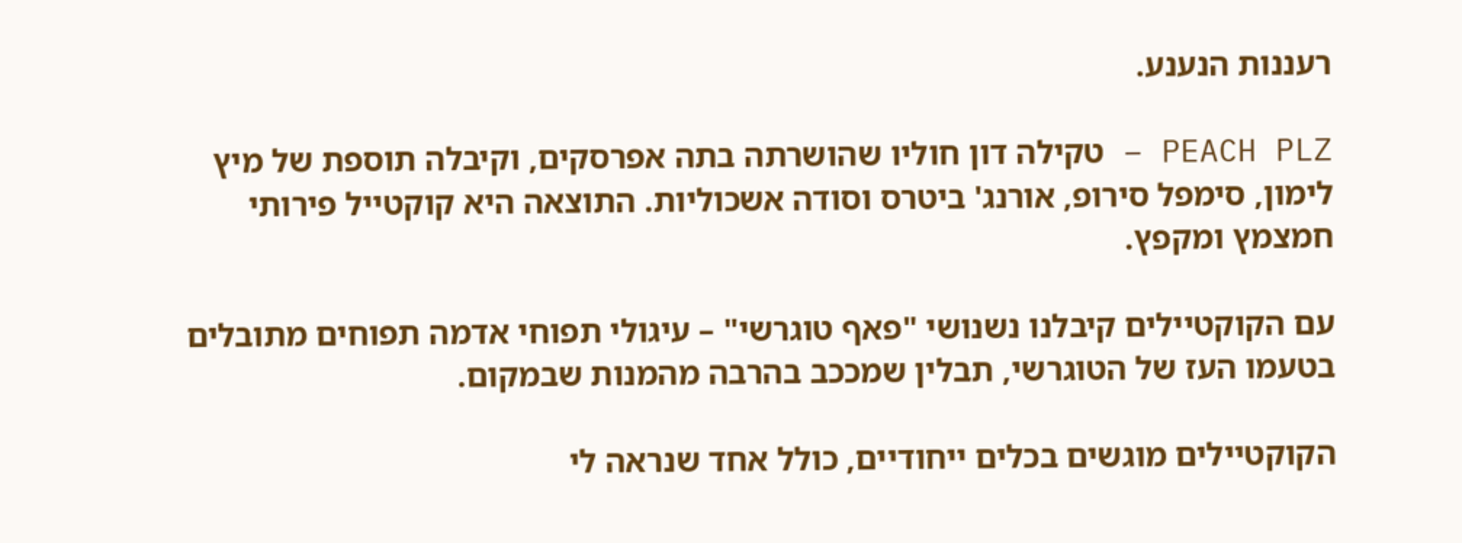רעננות הנענע.

PEACH PLZ – טקילה דון חוליו שהושרתה בתה אפרסקים, וקיבלה תוספת של מיץ לימון, סימפל סירופ, אורנג' ביטרס וסודה אשכוליות. התוצאה היא קוקטייל פירותי חמצמץ ומקפץ.

עם הקוקטיילים קיבלנו נשנושי "פאף טוגרשי" – עיגולי תפוחי אדמה תפוחים מתובלים בטעמו העז של הטוגרשי, תבלין שמככב בהרבה מהמנות שבמקום.

הקוקטיילים מוגשים בכלים ייחודיים, כולל אחד שנראה לי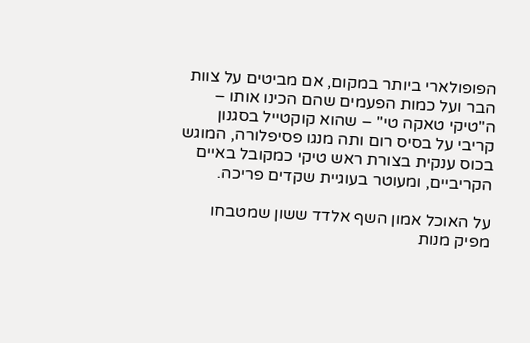הפופולארי ביותר במקום, אם מביטים על צוות הבר ועל כמות הפעמים שהם הכינו אותו – ה"טיקי טאקה טי" – שהוא קוקטייל בסגנון קריבי על בסיס רום ותה מנגו פסיפלורה, המוגש בכוס ענקית בצורת ראש טיקי כמקובל באיים הקריביים, ומעוטר בעוגיית שקדים פריכה.

על האוכל אמון השף אלדד ששון שמטבחו מפיק מנות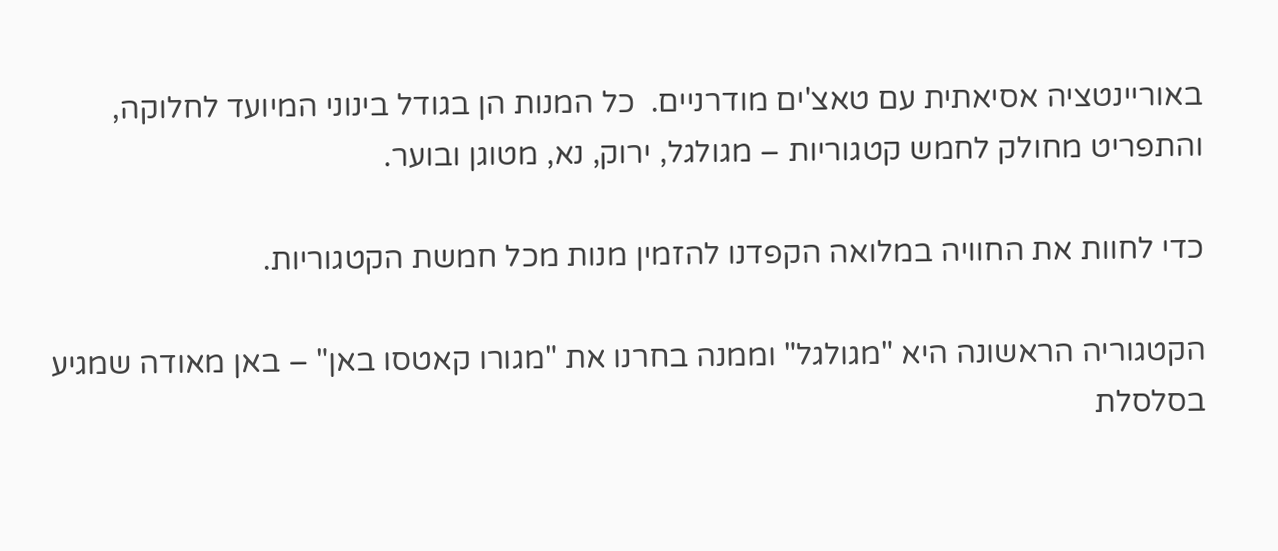באוריינטציה אסיאתית עם טאצ'ים מודרניים.  כל המנות הן בגודל בינוני המיועד לחלוקה, והתפריט מחולק לחמש קטגוריות – מגולגל, ירוק, נא, מטוגן ובוער.

כדי לחוות את החוויה במלואה הקפדנו להזמין מנות מכל חמשת הקטגוריות.

הקטגוריה הראשונה היא "מגולגל" וממנה בחרנו את "מגורו קאטסו באן" – באן מאודה שמגיע בסלסלת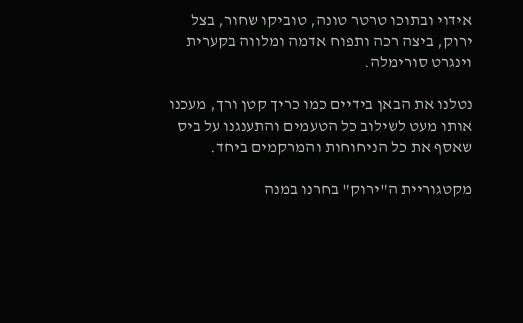אידוי ובתוכו טרטר טונה, טוביקו שחור, בצל ירוק, ביצה רכה ותפוח אדמה ומלווה בקערית וינגרט סורימלה.

נטלנו את הבאן בידיים כמו כריך קטן ורך, מעכנו אותו מעט לשילוב כל הטעמים והתענגנו על ביס שאסף את כל הניחוחות והמרקמים ביחד.

מקטגוריית ה"ירוק" בחרנו במנה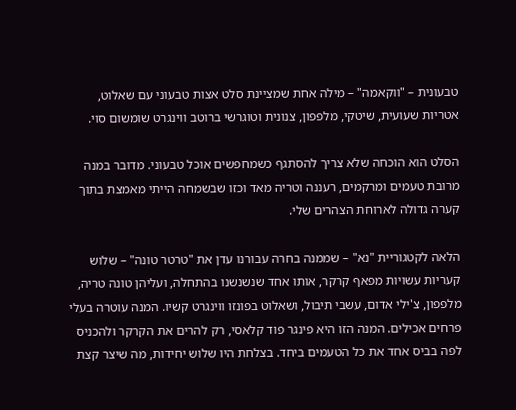טבעונית – "ווקאמה" – מילה אחת שמציינת סלט אצות טבעוני עם שאלוט, אטריות שעועית, שיטקי, מלפפון, צנונית וטוגרשי ברוטב ווינגרט שומשום סוי.

הסלט הוא הוכחה שלא צריך להסתגף כשמחפשים אוכל טבעוני. מדובר במנה מרובת טעמים ומרקמים, רעננה וטריה מאד וכזו שבשמחה הייתי מאמצת בתוך קערה גדולה לארוחת הצהרים שלי.

הלאה לקטגוריית "נא" – שממנה בחרה עבורנו עדן את "טרטר טונה" – שלוש קעריות עשויות מפאף קרקר, אותו אחד שנשנשנו בהתחלה, ועליהן טונה טריה, מלפפון, צ'ילי אדום, עשבי תיבול, ושאלוט בפונזו ווינגרט קשיו. המנה עוטרה בעלי פרחים אכילים. המנה הזו היא פינגר פוד קלאסי, רק להרים את הקרקר ולהכניס לפה בביס אחד את כל הטעמים ביחד. בצלחת היו שלוש יחידות, מה שיצר קצת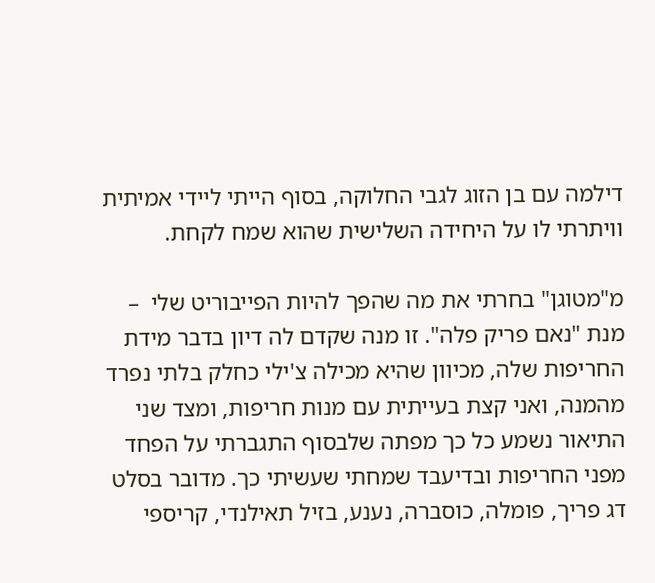דילמה עם בן הזוג לגבי החלוקה, בסוף הייתי ליידי אמיתית וויתרתי לו על היחידה השלישית שהוא שמח לקחת.

מ"מטוגן" בחרתי את מה שהפך להיות הפייבוריט שלי  – מנת "נאם פריק פלה". זו מנה שקדם לה דיון בדבר מידת החריפות שלה, מכיוון שהיא מכילה צ'ילי כחלק בלתי נפרד מהמנה, ואני קצת בעייתית עם מנות חריפות, ומצד שני התיאור נשמע כל כך מפתה שלבסוף התגברתי על הפחד מפני החריפות ובדיעבד שמחתי שעשיתי כך. מדובר בסלט דג פריך, פומלה, כוסברה, נענע, בזיל תאילנדי, קריספי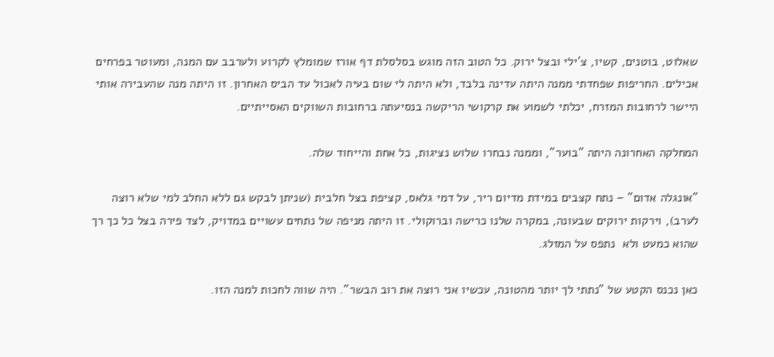שאלוט, בוטנים, קשיו, צ'ילי ובצל ירוק. כל הטוב הזה מוגש בסלסלת דף אורז שמומלץ לקרוע ולערבב עם המנה, ומעוטר בפרחים אכילים. החריפות שפחדתי ממנה היתה עדינה בלבד, ולא היתה לי שום בעיה לאכול עד הביס האחרון. זו היתה מנה שהעבירה אותי היישר לרחובות המזרח, יכלתי לשמוע את קרקושי הריקשה בנסיעתה ברחובות השווקים האסייתיים.

המחלקה האחרונה היתה "בוער", וממנה נבחרו שלוש נציגות, כל אחת והייחוד שלה.

"אונגלה אדום" – נתח קצבים במידת מדיום ריר, על דמי גלאס, קציפת בצל חלבית (שניתן לבקש גם ללא החלב למי שלא רוצה לערב), וירקות ירוקים שבעונה, במקרה שלנו כרישה וברוקולי. זו היתה מניפה של נתחים עשויים במדויק, לצד פירה בצל כל כך רך שהוא כמעט ולא  נתפס על המזלג.

כאן נכנס הקטע של "נתתי לך יותר מהטונה, עכשיו אני רוצה את רוב הבשר". היה שווה לחכות למנה הזו.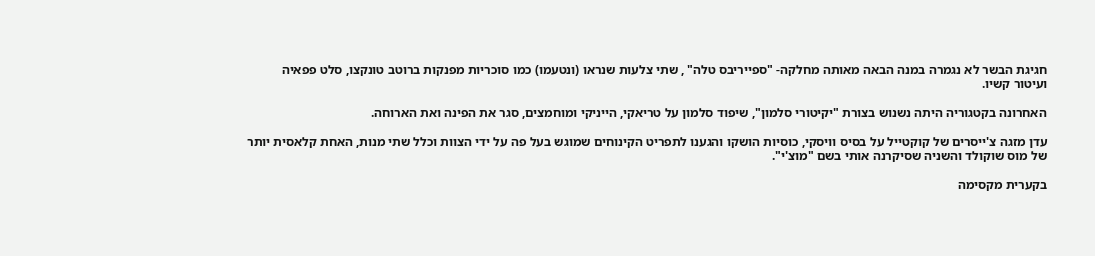חגיגת הבשר לא נגמרה במנה הבאה מאותה מחלקה- "ספייריבס טלה" , שתי צלעות שנראו (ונטעמו) כמו סוכריות מפנקות ברוטב טונקצו, סלט פפאיה ועיטור קשיו.

האחרונה בקטגוריה היתה נשנוש בצורת "יקיטורי סלמון", שיפוד סלמון על טריאקי, הייניקי ומוחמצים, סגר את הפינה ואת הארוחה.

עדן מזגה צ'ייסרים של קוקטייל על בסיס וויסקי, כוסיות הושקו והגענו לתפריט הקינוחים שמוגש בעל פה על ידי הצוות וכלל שתי מנות, האחת קלאסית יותר של מוס שוקולד והשניה שסיקרנה אותי בשם "מוצ'י".

בקערית מקסימה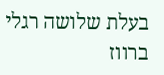בעלת שלושה רגלי ברווז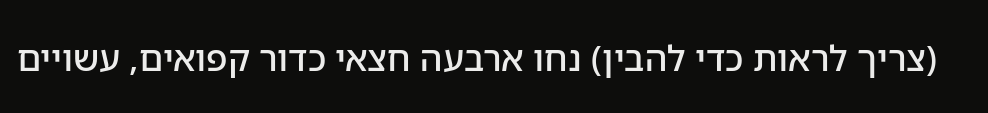(צריך לראות כדי להבין) נחו ארבעה חצאי כדור קפואים, עשויים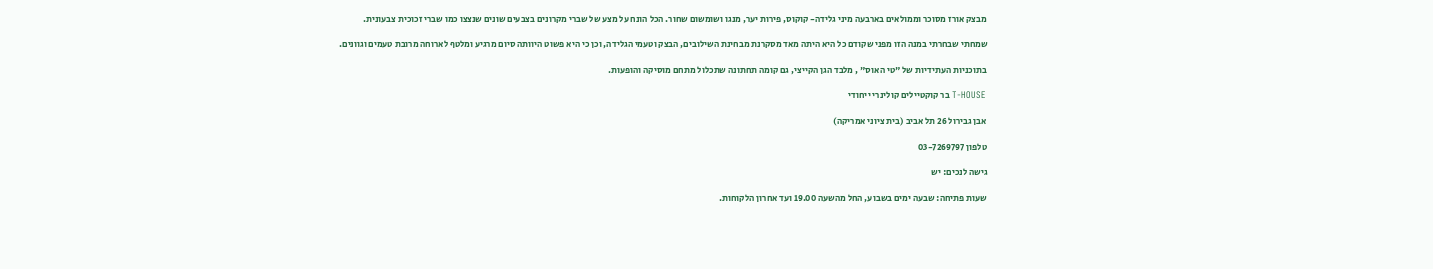מבצק אורז מסוכר וממולאים בארבעה מיני גלידה- קוקוס, פירות יער, מנגו ושומשום שחור. הכל הונח על מצע של שברי מקרונים בצבעים שונים שנצצו כמו שברי זכוכית צבעונית.

שמחתי שבחרתי במנה הזו מפני שקודם כל היא היתה מאד מסקרנת מבחינת השילובים, הבצק וטעמי הגלידה, וכן כי היא פשוט היוותה סיום מרגיע ומלטף לארוחה מרובת טעמים וגוונים.

בתוכניות העתידיות של "טי האוס" , מלבד הגן הקייצי, גם קומה תחתונה שתכלול מתחם מוסיקה והופעות.

T-HOUSE בר קוקטיילים קולינרי ייחודי

אבן גבירול 26 תל אביב (בית ציוני אמריקה)

טלפון 03-7269797

גישה לנכים: יש

שעות פתיחה: שבעה ימים בשבוע, החל מהשעה 19.00 ועד אחרון הלקוחות.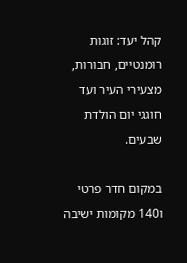קהל יעד: זוגות רומנטיים, חבורות, מצעירי העיר ועד חוגגי יום הולדת שבעים.

במקום חדר פרטי ו140 מקומות ישיבה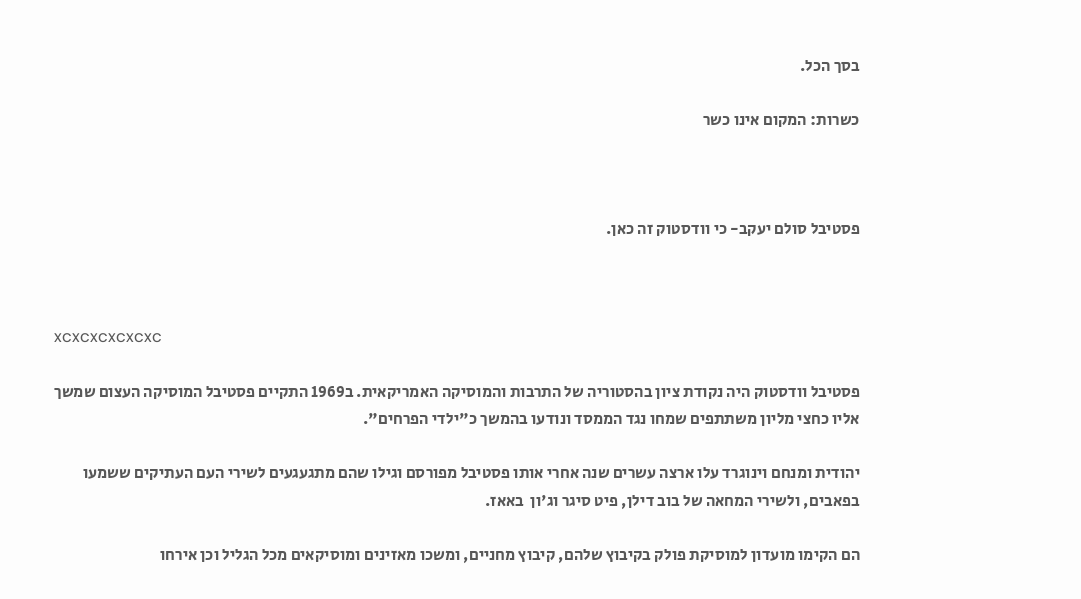בסך הכל.

כשרות: המקום אינו כשר



פסטיבל סולם יעקב- כי וודסטוק זה כאן.



xcxcxcxcxcxc

פסטיבל וודסטוק היה נקודת ציון בהסטוריה של התרבות והמוסיקה האמריקאית. ב1969 התקיים פסטיבל המוסיקה העצום שמשך אליו כחצי מליון משתתפים שמחו נגד הממסד ונודעו בהמשך כ"ילדי הפרחים".

יהודית ומנחם וינוגרד עלו ארצה עשרים שנה אחרי אותו פסטיבל מפורסם וגילו שהם מתגעגעים לשירי העם העתיקים ששמעו בפאבים, ולשירי המחאה של בוב דילן, פיט סיגר וג'ון  באאז.

הם הקימו מועדון למוסיקת פולק בקיבוץ שלהם, קיבוץ מחניים, ומשכו מאזינים ומוסיקאים מכל הגליל וכן אירחו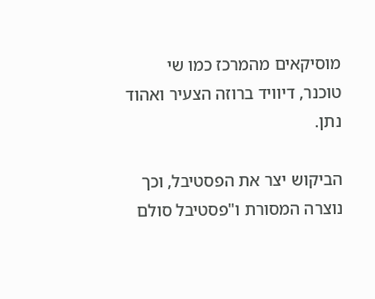מוסיקאים מהמרכז כמו שי טוכנר, דיוויד ברוזה הצעיר ואהוד נתן.

הביקוש יצר את הפסטיבל, וכך נוצרה המסורת ו"פסטיבל סולם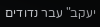יעקב" עבר נדודים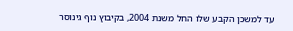עד למשכן הקבע שלו החל משנת 2004, בקיבוץ נוף גינוסר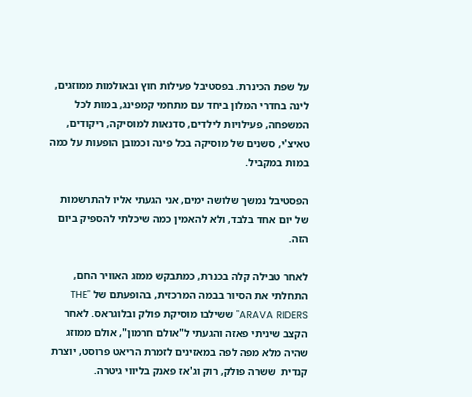על שפת הכינרת. בפסטיבל פעילות חוץ ובאולמות ממוזגים, לינה בחדרי המלון ביחד עם מתחמי קמפינג, במות לכל המשפחה, פעילויות לילדים, סדנאות למוסיקה, ריקודים, טאיצ'י, סשנים של מוסיקה בכל פינה וכמובן הופעות על כמה במות במקביל.

הפסטיבל נמשך שלושה ימים, אני הגעתי אליו להתרשמות של יום אחד בלבד, ולא להאמין כמה שיכלתי להספיק ביום הזה.

לאחר טבילה קלה בכנרת, כמתבקש ממזג האוויר החם, התחלתי את הסיור בבמה המרכזית, בהופעתם של "THE ARAVA RIDERS" ששילבו מוסיקת פולק ובלוגראס. לאחר הקצב שיניתי פאזה והגעתי ל"אולם חרמון", אולם ממוזג שהיה מלא מפה לפה במאזינים לזמרת הריאט פרוסט, יוצרת קנדית  ששרה פולק, רוק וג'אז פאנק בליווי גיטרה.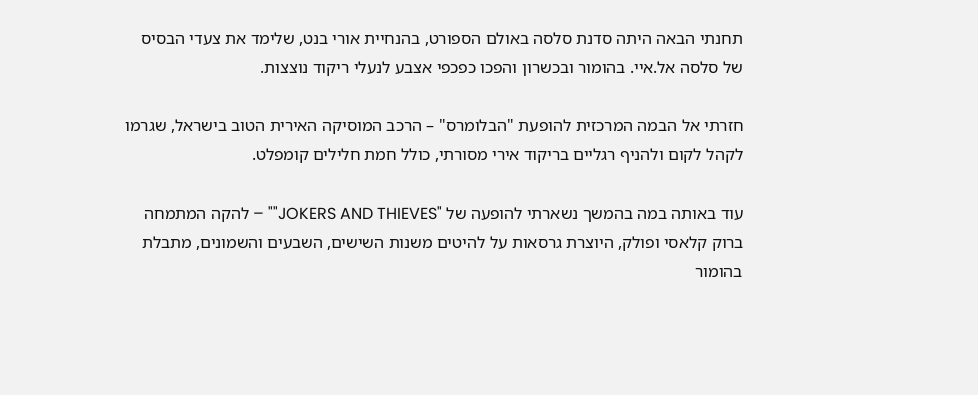תחנתי הבאה היתה סדנת סלסה באולם הספורט, בהנחיית אורי בנט, שלימד את צעדי הבסיס של סלסה אל.איי. בהומור ובכשרון והפכו כפכפי אצבע לנעלי ריקוד נוצצות.

חזרתי אל הבמה המרכזית להופעת "הבלומרס" – הרכב המוסיקה האירית הטוב בישראל, שגרמו לקהל לקום ולהניף רגליים בריקוד אירי מסורתי, כולל חמת חלילים קומפלט.

עוד באותה במה בהמשך נשארתי להופעה של "JOKERS AND THIEVES"" – להקה המתמחה ברוק קלאסי ופולק, היוצרת גרסאות על להיטים משנות השישים, השבעים והשמונים, מתבלת בהומור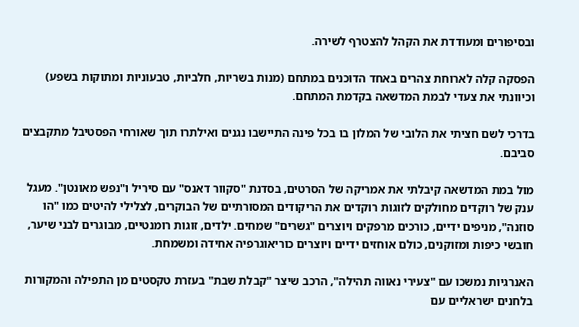ובסיפורים ומעודדת את הקהל להצטרף לשירה.

הפסקה קלה לארוחת צהרים באחד הדוכנים במתחם (מנות בשריות, חלביות, טבעוניות ומתוקות בשפע) וכיוונתי את צעדי לבמת המדשאה בקדמת המתחם.

בדרכי לשם חציתי את הלובי של המלון בו בכל פינה התיישבו נגנים ואילתרו תוך שאורחי הפסטיבל מתקבצים סביבם.

מול במת המדשאה קיבלתי את אמריקה של הסרטים, בסדנת "סקוור דאנס" עם סיריל ו"נפש מאונטן". מעגל ענק של רוקדים מחולקים לזוגות רוקדים את הריקודים המסורתיים של הבוקרים, לצלילי להיטים כמו "הו סוזנה", מניפים ידיים, כורכים מרפקים ויוצרים "גשרים" שמחים. ילדים, זוגות רומנטיים, מבוגרים לבני שיער, חובשי כיפות ומזוקנים, כולם אוחזים ידיים ויוצרים כוריאוגרפיה אחידה ומשמחת.

האנרגיות נמשכו עם "צעירי נאווה תהילה", הרכב שיצר "קבלת שבת" בעזרת טקסטים מן התפילה והמקורות בלחנים ישראליים עם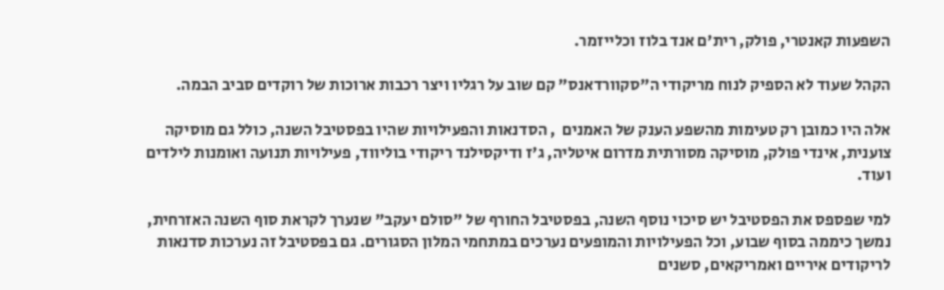השפעות קאנטרי, פולק, רית'ם אנד בלוז וכלייזמר.

הקהל שעוד לא הספיק לנוח מריקודי ה"סקוורדאנס" קם שוב על רגליו ויצר רכבות ארוכות של רוקדים סביב הבמה.

אלה היו כמובן רק טעימות מהשפע הענק של האמנים  , הסדנאות והפעילויות שהיו בפסטיבל השנה, כולל גם מוסיקה צוענית, אינדי פולק, מוסיקה מסורתית מדרום איטליה, ג'ז ודיקסילנד ריקודי בוליווד, פעילויות תנועה ואומנות לילדים ועוד.

למי שפספס את הפסטיבל יש סיכוי נוסף השנה, בפסטיבל החורף של "סולם יעקב" שנערך לקראת סוף השנה האזרחית, נמשך כיממה בסוף שבוע, וכל הפעילויות והמופעים נערכים במתחמי המלון הסגורים. גם בפסטיבל זה נערכות סדנאות לריקודים איריים ואמריקאים, סשנים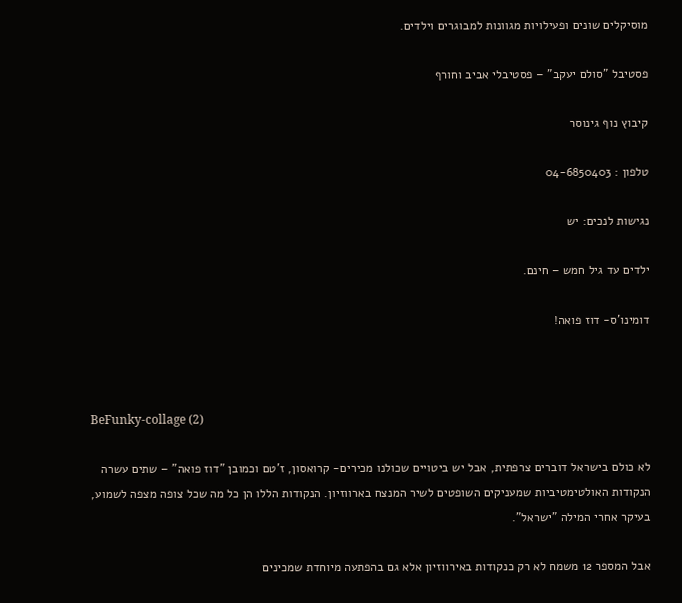מוסיקלים שונים ופעילויות מגוונות למבוגרים וילדים.

פסטיבל "סולם יעקב" – פסטיבלי אביב וחורף

קיבוץ נוף גינוסר

טלפון : 04-6850403

נגישות לנכים: יש

ילדים עד גיל חמש – חינם.

דומינו'ס- דוז פואה!



BeFunky-collage (2)

לא כולם בישראל דוברים צרפתית, אבל יש ביטויים שכולנו מכירים- קרואסון, ז'טם וכמובן "דוז פואה" – שתים עשרה הנקודות האולטימטיביות שמעניקים השופטים לשיר המנצח בארווזיון. הנקודות הללו הן כל מה שכל צופה מצפה לשמוע, בעיקר אחרי המילה "ישראל".

אבל המספר 12 משמח לא רק כנקודות באירווזיון אלא גם בהפתעה מיוחדת שמכינים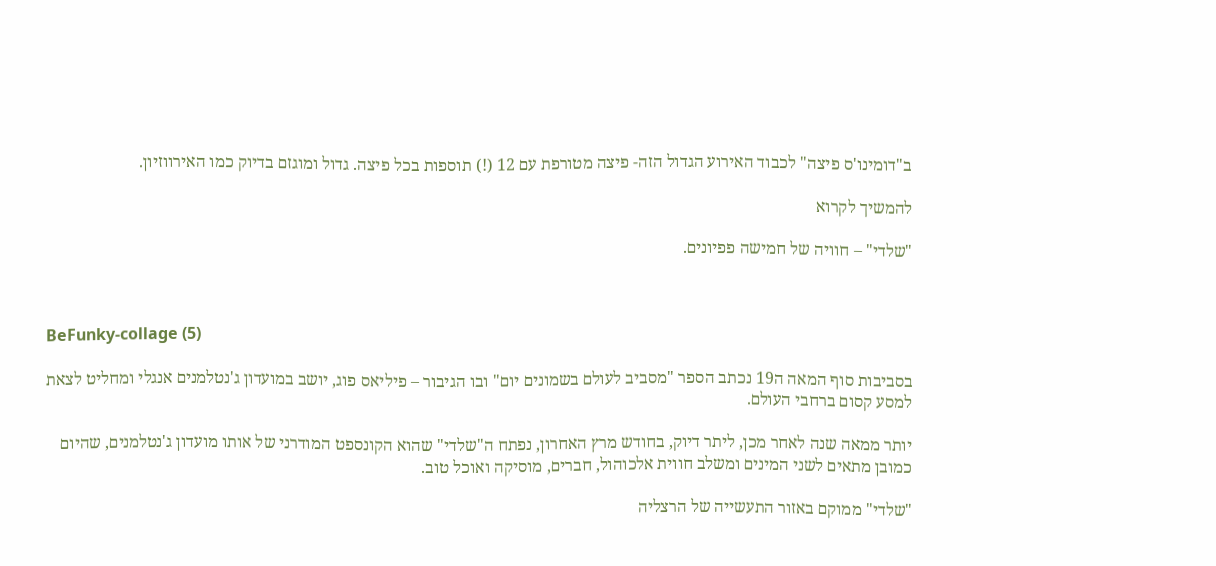ב"דומינו'ס פיצה" לכבוד האירוע הגדול הזה- פיצה מטורפת עם 12 (!) תוספות בכל פיצה. גדול ומוגזם בדיוק כמו האירווזיון.

להמשיך לקרוא

"שלדי" – חוויה של חמישה פפיונים.



BeFunky-collage (5)

בסביבות סוף המאה ה19 נכתב הספר "מסביב לעולם בשמונים יום" ובו הגיבור – פיליאס פוג, יושב במועדון ג'נטלמנים אנגלי ומחליט לצאת למסע קסום ברחבי העולם.

יותר ממאה שנה לאחר מכן, ליתר דיוק, בחודש מרץ האחרון, נפתח ה"שלדי" שהוא הקונספט המודרני של אותו מועדון ג'נטלמנים, שהיום כמובן מתאים לשני המינים ומשלב חווית אלכוהול, חברים, מוסיקה ואוכל טוב.

"שלדי" ממוקם באזור התעשייה של הרצליה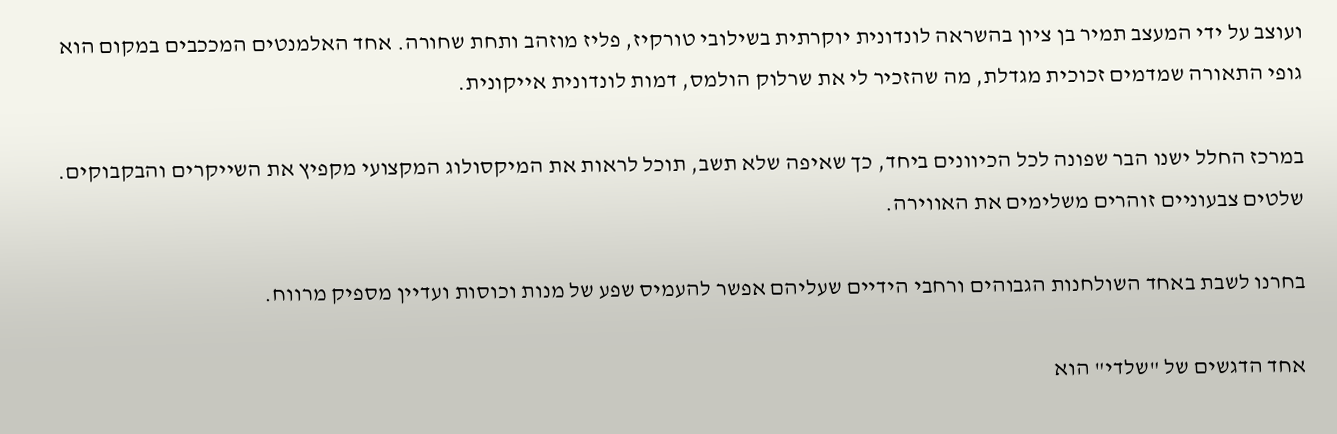ועוצב על ידי המעצב תמיר בן ציון בהשראה לונדונית יוקרתית בשילובי טורקיז, פליז מוזהב ותחת שחורה. אחד האלמנטים המככבים במקום הוא גופי התאורה שמדמים זכוכית מגדלת, מה שהזכיר לי את שרלוק הולמס, דמות לונדונית אייקונית.

במרכז החלל ישנו הבר שפונה לכל הכיוונים ביחד, כך שאיפה שלא תשב, תוכל לראות את המיקסולוג המקצועי מקפיץ את השייקרים והבקבוקים. שלטים צבעוניים זוהרים משלימים את האווירה.

בחרנו לשבת באחד השולחנות הגבוהים ורחבי הידיים שעליהם אפשר להעמיס שפע של מנות וכוסות ועדיין מספיק מרווח.

אחד הדגשים של "שלדי" הוא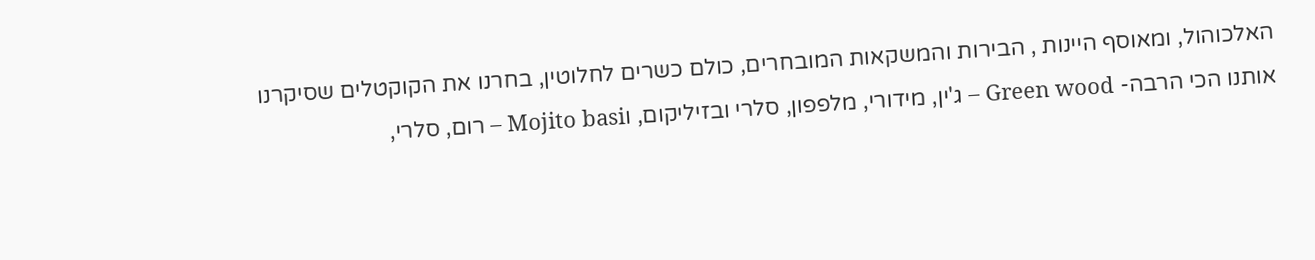האלכוהול, ומאוסף היינות , הבירות והמשקאות המובחרים, כולם כשרים לחלוטין, בחרנו את הקוקטלים שסיקרנו אותנו הכי הרבה- Green wood – ג'ין, מידורי, מלפפון, סלרי ובזיליקום, וMojito basi – רום, סלרי,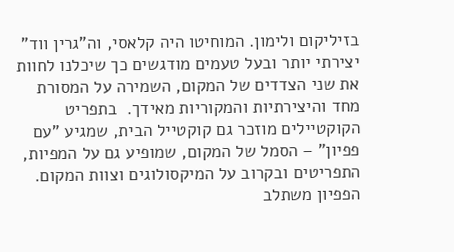בזיליקום ולימון. המוחיטו היה קלאסי, וה"גרין ווד" יצירתי יותר ובעל טעמים מודגשים כך שיכלנו לחוות את שני הצדדים של המקום, השמירה על המסורת מחד והיצירתיות והמקוריות מאידך.  בתפריט הקוקטיילים מוזכר גם קוקטייל הבית, שמגיע "עם פפיון" – הסמל של המקום, שמופיע גם על המפיות, התפריטים ובקרוב על המיקסולוגים וצוות המקום. הפפיון משתלב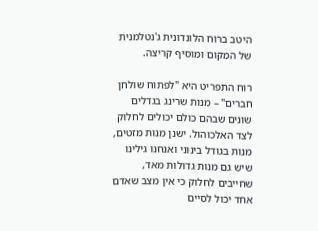היטב ברוח הלונדונית ג'נטלמנית של המקום ומוסיף קריצה.

רוח התפריט היא "לפתוח שולחן חברים" – מנות שרינג בגדלים שונים שבהם כולם יכולים לחלוק לצד האלכוהול. ישנן מנות מזטים, מנות בגודל בינוני ואנחנו גילינו שיש גם מנות גדולות מאד, שחייבים לחלוק כי אין מצב שאדם אחד יכול לסיים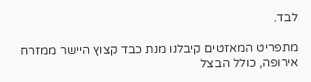לבד.

מתפריט המאזטים קיבלנו מנת כבד קצוץ היישר ממזרח אירופה, כולל הבצל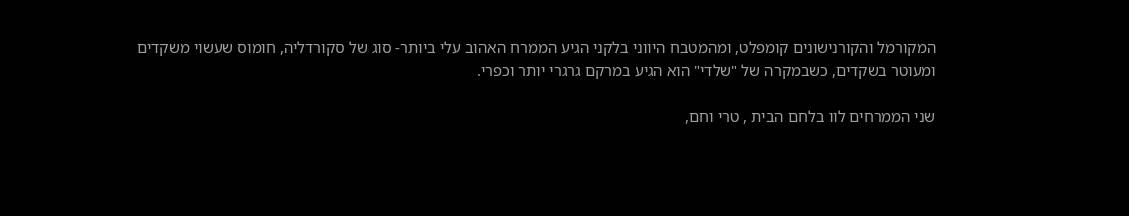המקורמל והקורנישונים קומפלט, ומהמטבח היווני בלקני הגיע הממרח האהוב עלי ביותר- סוג של סקורדליה, חומוס שעשוי משקדים ומעוטר בשקדים, כשבמקרה של "שלדי" הוא הגיע במרקם גרגרי יותר וכפרי.

שני הממרחים לוו בלחם הבית , טרי וחם,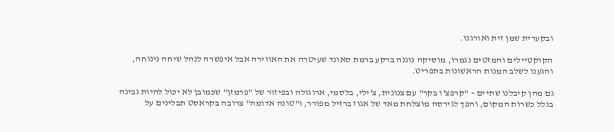ובקערית שמן זית ואורגנו.

הקוקטיילים והמזטים נגמרו, מוסיקה נוגנה ברקע ברמת סאונד שעיטרה את האווירה אבל איפשרה לנהל שיחה נינוחה, והגענו לשלב המנות הראשונות בתפריט.

גם מהן קיבלנו שתיים – "קרפצ'ו בקר" עם צנונית, צ'ילי, בלסמי, ארוגולה ובפיזור של "פרמזן" שכמובן לא יכול להיות גבינה בגלל כשרות המקום, והפך לגירסה מוצלחת מאד של אגוז ברזיל מפורר, ו"טונה אדומה" צרובה בקראסט תבלינים על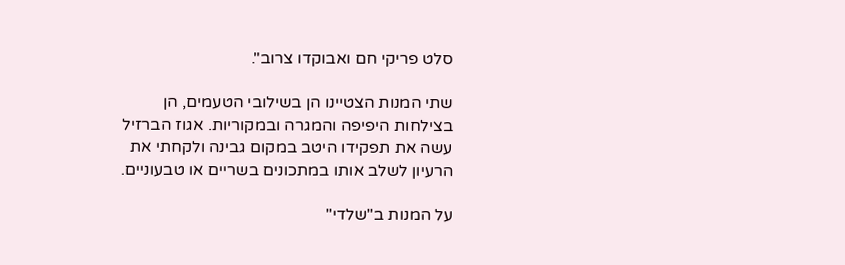סלט פריקי חם ואבוקדו צרוב".

שתי המנות הצטיינו הן בשילובי הטעמים, הן בצילחות היפיפה והמגרה ובמקוריות. אגוז הברזיל עשה את תפקידו היטב במקום גבינה ולקחתי את הרעיון לשלב אותו במתכונים בשריים או טבעוניים.

על המנות ב"שלדי"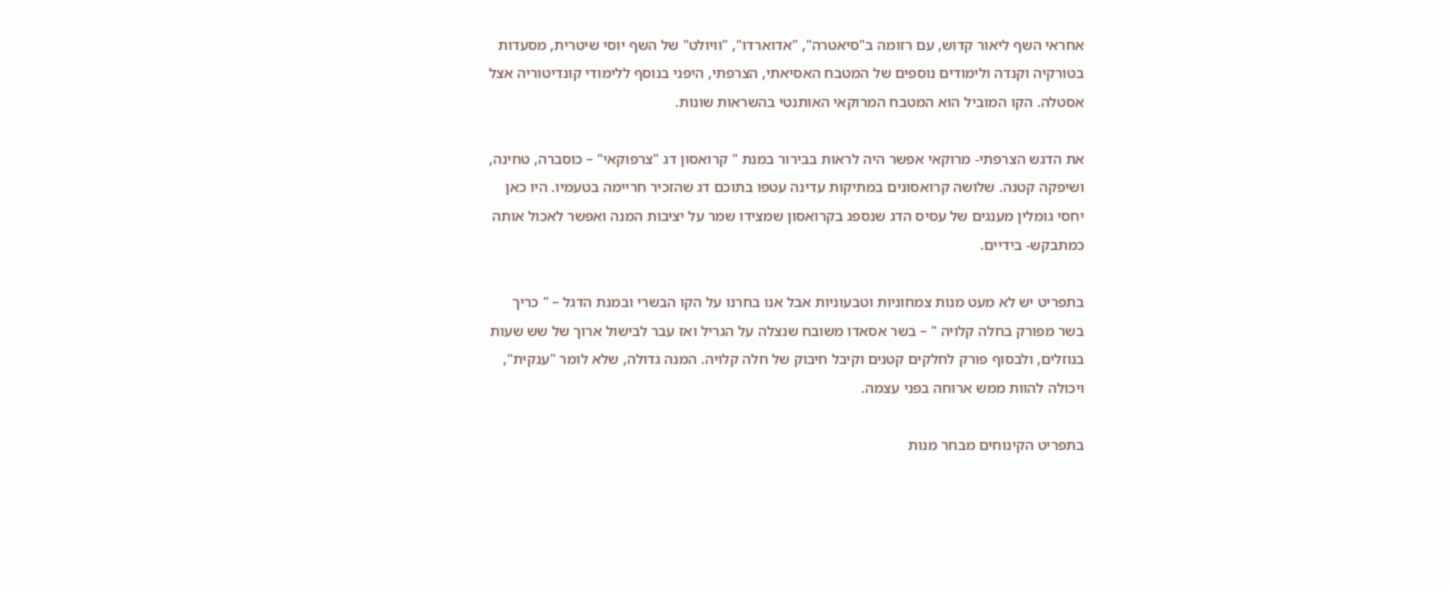אחראי השף ליאור קדוש, עם רזומה ב"סיאטרה", "אדוארדו", "וויולט" של השף יוסי שיטרית, מסעדות בטורקיה וקנדה ולימודים נוספים של המטבח האסיאתי, הצרפתי, היפני בנוסף ללימודי קונדיטוריה אצל אסטלה. הקו המוביל הוא המטבח המרוקאי האותנטי בהשראות שונות.

את הדגש הצרפתי- מרוקאי אפשר היה לראות בבירור במנת " קרואסון דג "צרפוקאי" – כוסברה, טחינה, ושיפקה קטנה. שלושה קרואסונים במתיקות עדינה עטפו בתוכם דג שהזכיר חריימה בטעמיו. היו כאן יחסי גומלין מענגים של עסיס הדג שנספג בקרואסון שמצידו שמר על יציבות המנה ואפשר לאכול אותה כמתבקש- בידיים.

בתפריט יש לא מעט מנות צמחוניות וטבעוניות אבל אנו בחרנו על הקו הבשרי ובמנת הדגל – " כריך בשר מפורק בחלה קלויה " – בשר אסאדו משובח שנצלה על הגריל ואז עבר לבישול ארוך של שש שעות בנוזלים, ולבסוף פורק לחלקים קטנים וקיבל חיבוק של חלה קלויה. המנה גדולה, שלא לומר "ענקית", ויכולה להוות ממש ארוחה בפני עצמה.

בתפריט הקינוחים מבחר מנות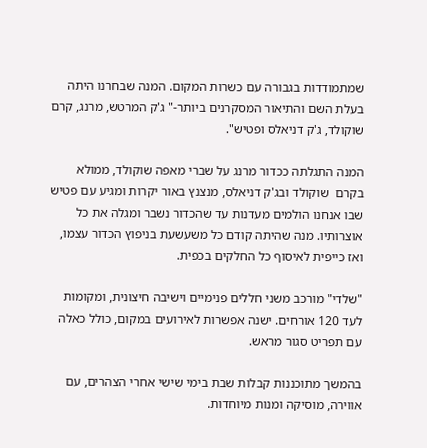שמתמודדות בגבורה עם כשרות המקום. המנה שבחרנו היתה בעלת השם והתיאור המסקרנים ביותר-" ג'ק המרטש, מרנג, קרם שוקולד, ג'ק דניאלס ופטיש".

המנה התגלתה ככדור מרנג על שברי מאפה שוקולד, ממולא בקרם  שוקולד ובג'ק דניאלס, מנצנץ באור יקרות ומגיע עם פטיש שבו אנחנו הולמים מעדנות עד שהכדור נשבר ומגלה את כל אוצרותיו. מנה שהיתה קודם כל משעשעת בניפוץ הכדור עצמו, ואז כייפית לאיסוף כל החלקים בכפית.

"שלדי" מורכב משני חללים פנימיים וישיבה חיצונית, ומקומות לעד 120 אורחים. ישנה אפשרות לאירועים במקום, כולל כאלה עם תפריט סגור מראש.

בהמשך מתוכננות קבלות שבת בימי שישי אחרי הצהרים, עם אווירה, מוסיקה ומנות מיוחדות.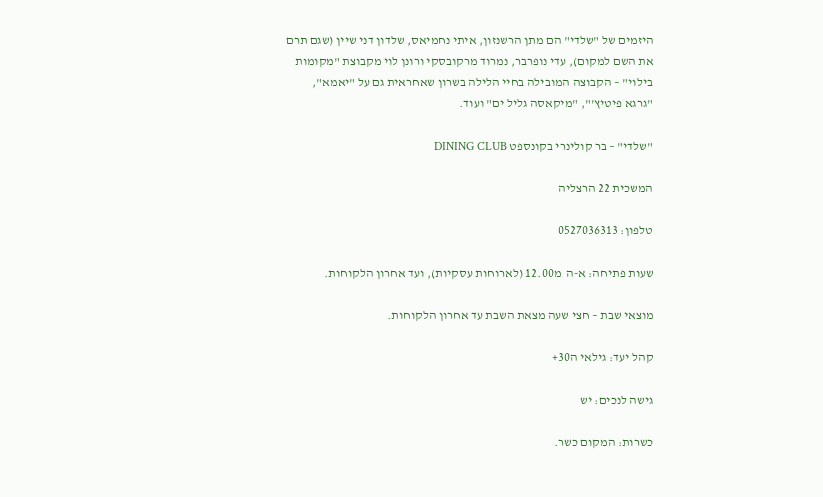היזמים של "שלדי" הם מתן הרשנזון, איתי נחמיאס, שלדון דני שיין (שגם תרם את השם למקום), עדי נופרבר, נמרוד מרקובסקי ורונן לוי מקבוצת "מקומות בילוי" – הקבוצה המובילה בחיי הלילה בשרון שאחראית גם על "יאמא", "גרגא פיטיץ'", "מיקאסה גליל ים" ועוד.

"שלדי" – בר קולינרי בקונספט DINING CLUB

המשכית 22 הרצליה

טלפון: 0527036313

שעות פתיחה: א-ה  מ12.00 (לארוחות עסקיות), ועד אחרון הלקוחות.

מוצאי שבת – חצי שעה מצאת השבת עד אחרון הלקוחות.

קהל יעד: גילאי ה30+

גישה לנכים: יש

כשרות: המקום כשר.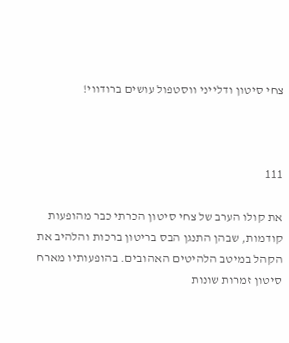צחי סיטון ודלייני ווסטפול עושים ברודווי!



111

את קולו הערב של צחי סיטון הכרתי כבר מהופעות קודמות, שבהן התנגן הבס בריטון ברכות והלהיב את הקהל במיטב הלהיטים האהובים. בהופעותיו מארח סיטון זמרות שונות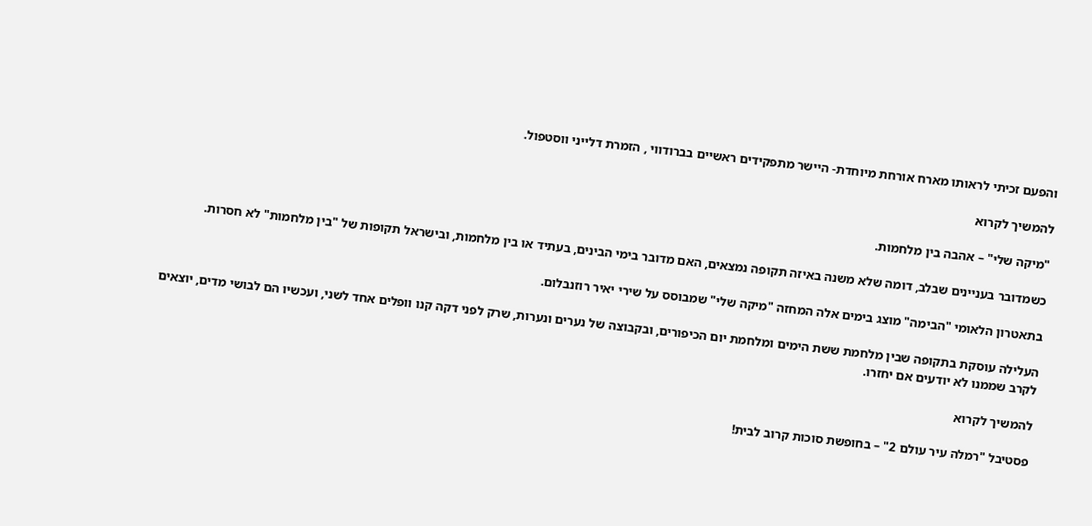והפעם זכיתי לראותו מארח אורחת מיוחדת- היישר מתפקידים ראשיים בברודווי , הזמרת דלייני ווסטפול.

להמשיך לקרוא

"מיקה שלי" – אהבה בין מלחמות.

כשמדובר בעניינים שבלב, דומה שלא משנה באיזה תקופה נמצאים, האם מדובר בימי הבינים, בעתיד או בין מלחמות, ובישראל תקופות של "בין מלחמות" לא חסרות.

בתאטרון הלאומי "הבימה" מוצג בימים אלה המחזה "מיקה שלי" שמבוסס על שירי יאיר רוזנבלום.

העלילה עוסקת בתקופה שבין מלחמת ששת הימים ומלחמת יום הכיפורים, ובקבוצה של נערים ונערות, שרק לפני דקה קנו וופלים אחד לשני, ועכשיו הם לבושי מדים, יוצאים לקרב שממנו לא יודעים אם יחזרו.

להמשיך לקרוא

פסטיבל "רמלה עיר עולם 2" – בחופשת סוכות קרוב לבית!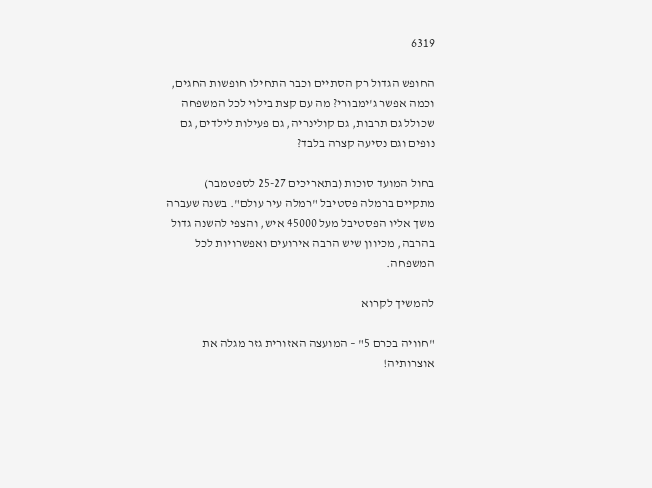6319

החופש הגדול רק הסתיים וכבר התחילו חופשות החגים, וכמה אפשר ג'ימבורי? מה עם קצת בילוי לכל המשפחה שכולל גם תרבות, גם קולינריה, גם פעילות לילדים, גם נופים וגם נסיעה קצרה בלבד?

בחול המועד סוכות (בתאריכים 25-27 לספטמבר) מתקיים ברמלה פסטיבל "רמלה עיר עולם". בשנה שעברה משך אליו הפסטיבל מעל 45000 איש, והצפי להשנה גדול בהרבה, מכיוון שיש הרבה אירועים ואפשרויות לכל המשפחה.

להמשיך לקרוא

"חוויה בכרם 5" – המועצה האזורית גזר מגלה את אוצרותיה!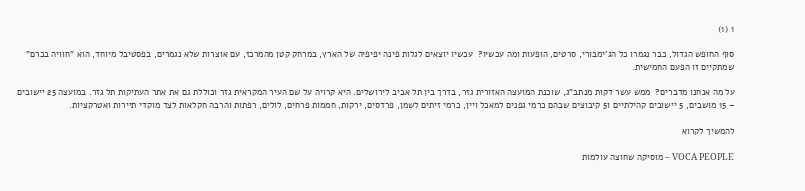1 (1)

סוף החופש הגדול, כבר נגמרו כל הג'ימבורי, סרטים, הופעות ומה עכשיו?  עכשיו יוצאים לגלות פינה יפיפיה של הארץ, במרחק קטן מהמרכז, עם אוצרות שלא נגמרים, בפסטיבל מיוחד, הוא "חוויה בכרם" שמתקיים זו הפעם החמישית.

על מה אנחנו מדברים?  ממש עשר דקות מנתב"ג, שוכנת המועצה האזורית גזר, בדרך בין תל אביב לירושלים. היא קרויה על שם העיר המקראית גזר וכוללת גם את אתר העתיקות תל גזר. במועצה 25 יישובים  – 15 מושבים, 5 יישובים קהילתיים ו5 קיבוצים שבהם כרמי גפנים למאכל ויין, כרמי זיתים לשמן, פרדסים, ירקות, חממות פרחים, לולים, רפתות והרבה חקלאות לצד מוקדי תיירות ואטרקציות.

להמשיך לקרוא

VOCA PEOPLE – מוסיקה שחוצה עולמות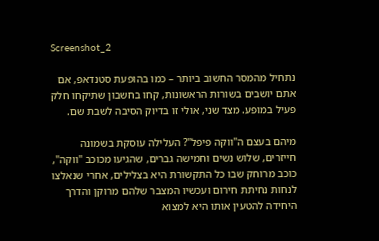Screenshot_2

נתחיל מהמסר החשוב ביותר – כמו בהופעת סטנדאפ, אם אתם יושבים בשורות הראשונות, קחו בחשבון שתיקחו חלק פעיל במופע. מצד שני, אולי זו בדיוק הסיבה לשבת שם.

מיהם בעצם ה"ווקה פיפל"? העלילה עוסקת בשמונה חייזרים, שלוש נשים וחמישה גברים, שהגיעו מכוכב "ווקה", כוכב מרוחק שבו כל התקשורת היא בצלילים, אחרי שנאלצו לנחות נחיתת חירום ועכשיו המצבר שלהם מרוקן והדרך היחידה להטעין אותו היא למצוא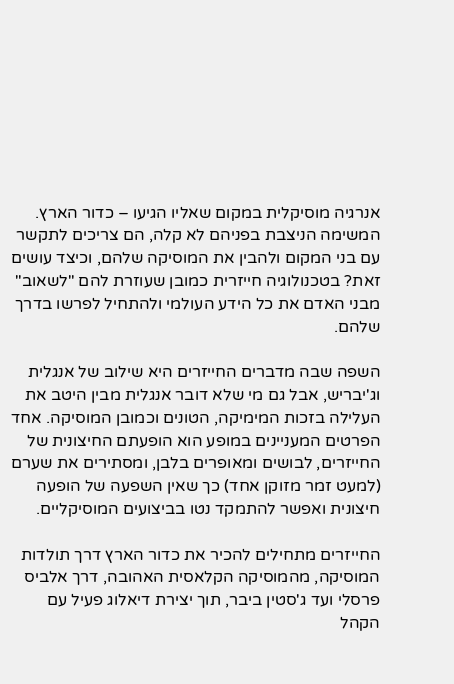אנרגיה מוסיקלית במקום שאליו הגיעו – כדור הארץ. המשימה הניצבת בפניהם לא קלה, הם צריכים לתקשר עם בני המקום ולהבין את המוסיקה שלהם, וכיצד עושים זאת? בטכנולוגיה חייזרית כמובן שעוזרת להם "לשאוב" מבני האדם את כל הידע העולמי ולהתחיל לפרשו בדרך שלהם.

השפה שבה מדברים החייזרים היא שילוב של אנגלית וג'יבריש, אבל גם מי שלא דובר אנגלית מבין היטב את העלילה בזכות המימיקה, הטונים וכמובן המוסיקה. אחד הפרטים המעניינים במופע הוא הופעתם החיצונית של החייזרים, לבושים ומאופרים בלבן, ומסתירים את שערם (למעט זמר מזוקן אחד) כך שאין השפעה של הופעה חיצונית ואפשר להתמקד נטו בביצועים המוסיקליים.

החייזרים מתחילים להכיר את כדור הארץ דרך תולדות המוסיקה, מהמוסיקה הקלאסית האהובה, דרך אלביס פרסלי ועד ג'סטין ביבר, תוך יצירת דיאלוג פעיל עם הקהל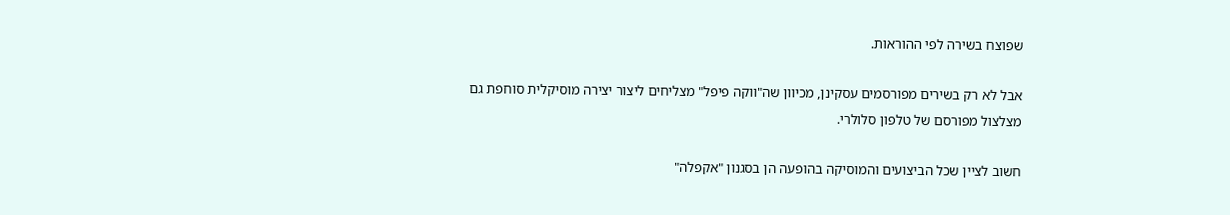שפוצח בשירה לפי ההוראות.

אבל לא רק בשירים מפורסמים עסקינן, מכיוון שה"ווקה פיפל" מצליחים ליצור יצירה מוסיקלית סוחפת גם מצלצול מפורסם של טלפון סלולרי.

חשוב לציין שכל הביצועים והמוסיקה בהופעה הן בסגנון "אקפלה"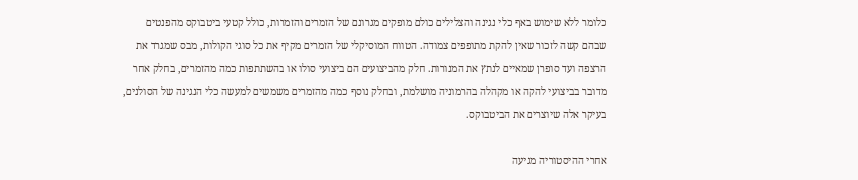כלומר ללא שימוש באף כלי נגינה והצלילים כולם מופקים מגרונם של הזמרים והזמרות, כולל קטעי ביטבוקס מהפנטים שבהם קשה לזכור שאין להקת מתופפים צמודה. הטווח המוסיקלי של הזמרים מקיף את כל סוגי הקולות, מבס שמגרד את הרצפה ועד סופרן שמאיים לנתץ את המנורות. חלק מהביצועים הם ביצועי סולו או בהשתתפות כמה מהזמרים, בחלק אחר מדובר בביצועי להקה או מקהלה בהרמוניה מושלמת, ובחלק נוסף כמה מהזמרים משמשים למעשה כלי הנגינה של הסולנים, בעיקר אלה שיוצרים את הביטבוקס.

אחרי ההיסטוריה מגיעה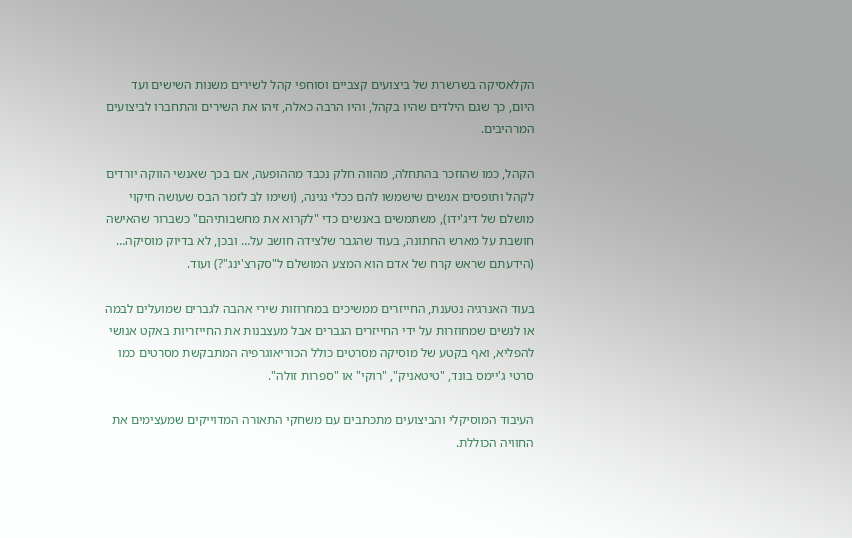הקלאסיקה בשרשרת של ביצועים קצביים וסוחפי קהל לשירים משנות השישים ועד היום, כך שגם הילדים שהיו בקהל, והיו הרבה כאלה, זיהו את השירים והתחברו לביצועים המרהיבים.

הקהל, כמו שהוזכר בהתחלה, מהווה חלק נכבד מההופעה, אם בכך שאנשי הווקה יורדים לקהל ותופסים אנשים שישמשו להם ככלי נגינה, (ושימו לב לזמר הבס שעושה חיקוי מושלם של דיג'ידו), משתמשים באנשים כדי "לקרוא את מחשבותיהם" כשברור שהאישה חושבת על מארש החתונה, בעוד שהגבר שלצידה חושב על… ובכן, לא בדיוק מוסיקה… (הידעתם שראש קרח של אדם הוא המצע המושלם ל"סקרצ'ינג"?) ועוד.

בעוד האנרגיה נטענת, החייזרים ממשיכים במחרוזות שירי אהבה לגברים שמועלים לבמה או לנשים שמחוזרות על ידי החייזרים הגברים אבל מעצבנות את החייזריות באקט אנושי להפליא, ואף בקטע של מוסיקה מסרטים כולל הכוריאוגרפיה המתבקשת מסרטים כמו סרטי ג'יימס בונד, "טיטאניק", "רוקי" או "ספרות זולה".

העיבוד המוסיקלי והביצועים מתכתבים עם משחקי התאורה המדוייקים שמעצימים את החוויה הכוללת.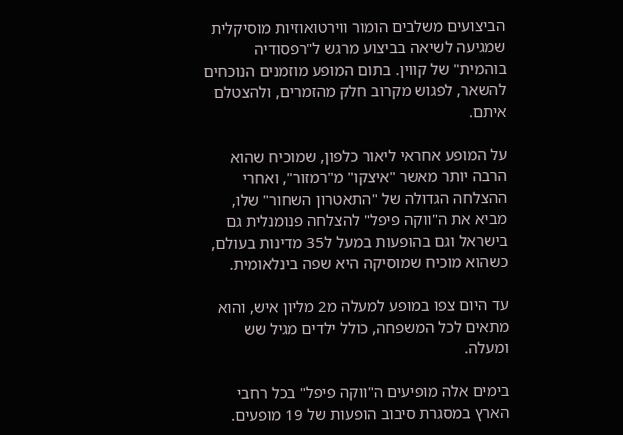הביצועים משלבים הומור ווירטואוזיות מוסיקלית שמגיעה לשיאה בביצוע מרגש ל"רפסודיה בוהמית" של קווין. בתום המופע מוזמנים הנוכחים להשאר, לפגוש מקרוב חלק מהזמרים, ולהצטלם איתם.

על המופע אחראי ליאור כלפון, שמוכיח שהוא הרבה יותר מאשר "איצקו" מ"רמזור", ואחרי ההצלחה הגדולה של "התאטרון השחור" שלו, מביא את ה"ווקה פיפל" להצלחה פנומנלית גם בישראל וגם בהופעות במעל ל35 מדינות בעולם, כשהוא מוכיח שמוסיקה היא שפה בינלאומית.

עד היום צפו במופע למעלה מ2 מליון איש, והוא מתאים לכל המשפחה, כולל ילדים מגיל שש ומעלה.

בימים אלה מופיעים ה"ווקה פיפל" בכל רחבי הארץ במסגרת סיבוב הופעות של 19 מופעים.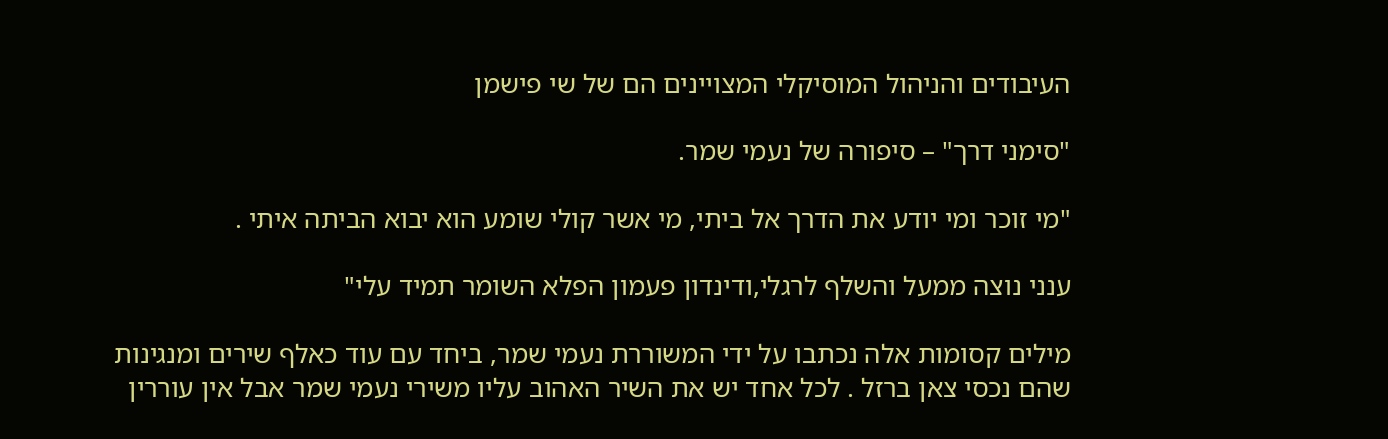העיבודים והניהול המוסיקלי המצויינים הם של שי פישמן

"סימני דרך" – סיפורה של נעמי שמר.

"מי זוכר ומי יודע את הדרך אל ביתי, מי אשר קולי שומע הוא יבוא הביתה איתי .

ענני נוצה ממעל והשלף לרגלי,ודינדון פעמון הפלא השומר תמיד עלי"

מילים קסומות אלה נכתבו על ידי המשוררת נעמי שמר, ביחד עם עוד כאלף שירים ומנגינות שהם נכסי צאן ברזל . לכל אחד יש את השיר האהוב עליו משירי נעמי שמר אבל אין עוררין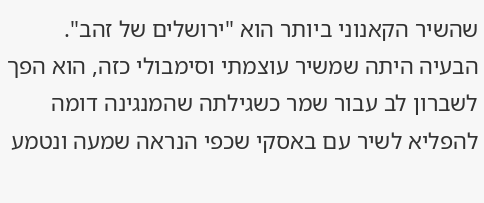שהשיר הקאנוני ביותר הוא "ירושלים של זהב". הבעיה היתה שמשיר עוצמתי וסימבולי כזה, הוא הפך לשברון לב עבור שמר כשגילתה שהמנגינה דומה להפליא לשיר עם באסקי שכפי הנראה שמעה ונטמע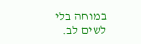במוחה בלי לשים לב.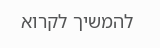להמשיך לקרוא